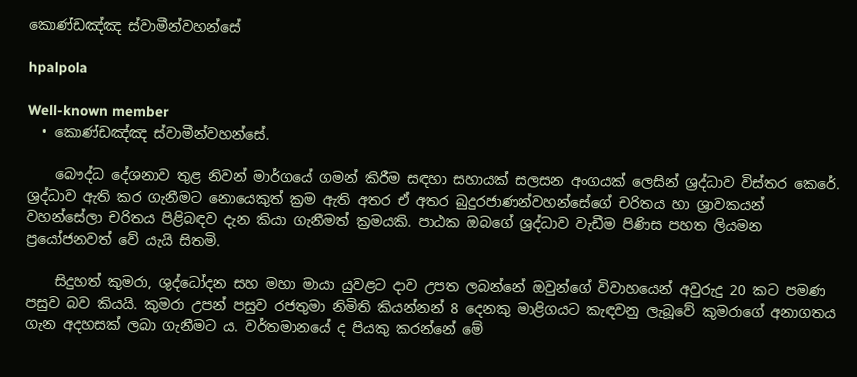කොණ්ඩඤ්ඤ ස්වාමීන්වහන්සේ

hpalpola

Well-known member
  • කොණ්ඩඤ්ඤ ස්වාමීන්වහන්සේ.

    බෞද්ධ දේශනාව තුළ නිවන් මාර්ගයේ ගමන් කිරීම සඳහා සහායක් සලසන අංගයක් ලෙසින් ශ්‍රද්ධාව විස්තර කෙරේ. ශ්‍රද්ධාව ඇති කර ගැනීමට නොයෙකුත් ක්‍රම ඇති අතර ඒ අතර බුදුරජාණන්වහන්සේගේ චරිතය හා ශ්‍රාවකයන් වහන්සේලා චරිතය පිළිබඳව දැන කියා ගැනීමත් ක්‍රමයකි. පාඨක ඔබගේ ශ්‍රද්ධාව වැඩීම පිණිස පහත ලියමන ප්‍රයෝජනවත් වේ යැයි සිතමි.

    සිදුහත් කුමරා, ශුද්ධෝදන සහ මහා මායා යුවළට දාව උපත ලබන්නේ ඔවුන්ගේ විවාහයෙන් අවුරුදු 20 කට පමණ පසුව බව කියයි. කුමරා උපන් පසුව රජතුමා නිමිති කියන්නන් 8 දෙනකු මාළිගයට කැඳවනු ලැබූවේ කුමරාගේ අනාගතය ගැන අදහසක් ලබා ගැනීමට ය. වර්තමානයේ ද පියකු කරන්නේ මේ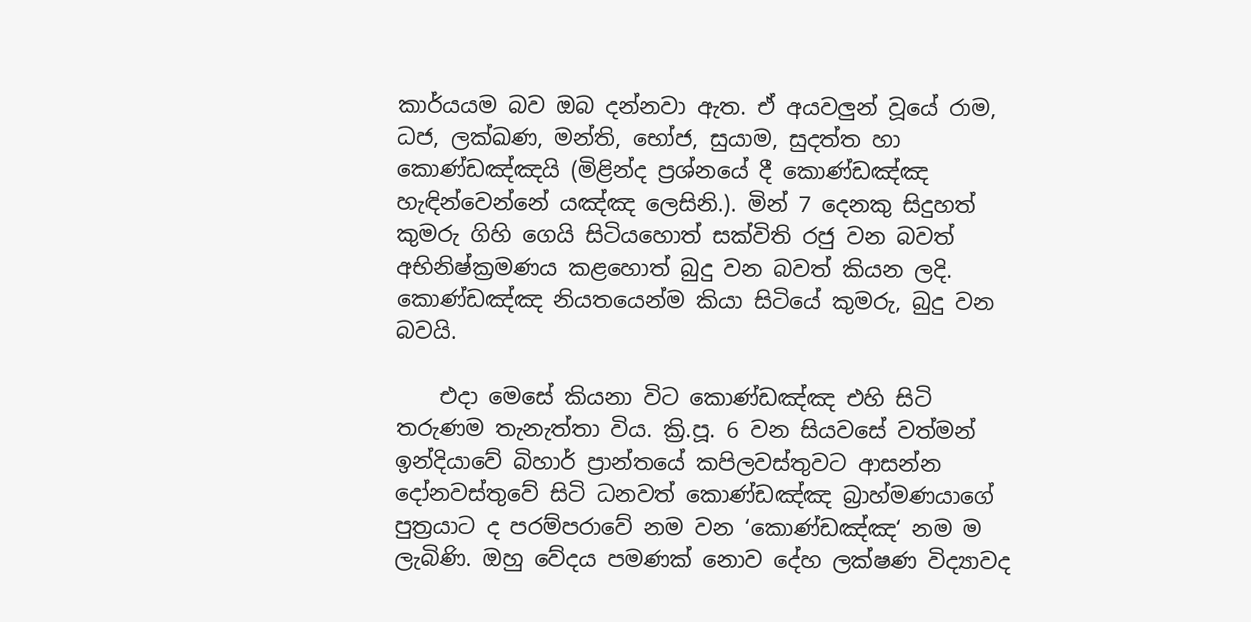කාර්යයම බව ඔබ දන්නවා ඇත. ඒ අයවලුන් වූයේ රාම, ධජ, ලක්ඛණ, මන්ති, භෝජ, සුයාම, සුදත්ත හා කොණ්ඩඤ්ඤයි (මිළින්ද ප්‍රශ්නයේ දී කොණ්ඩඤ්ඤ හැඳින්වෙන්නේ යඤ්ඤ ලෙසිනි.). මින් 7 දෙනකු සිදුහත් කුමරු ගිහි ගෙයි සිටියහොත් සක්විති රජු වන බවත් අභිනිෂ්ක්‍රමණය කළහොත් බුදු වන බවත් කියන ලදි. කොණ්ඩඤ්ඤ නියතයෙන්ම කියා සිටියේ කුමරු, බුදු වන බවයි.

    එදා මෙසේ කියනා විට කොණ්ඩඤ්ඤ එහි සිටි තරුණම තැනැත්තා විය. ක්‍රි.පූ. 6 වන සියවසේ වත්මන් ඉන්දියාවේ බිහාර් ප්‍රාන්තයේ කපිලවස්තුවට ආසන්න දෝනවස්තුවේ සිටි ධනවත් කොණ්ඩඤ්ඤ බ්‍රාහ්මණයාගේ පුත්‍රයාට ද පරම්පරාවේ නම වන ‘කොණ්ඩඤ්ඤ‘ නම ම ලැබිණි. ඔහු වේදය පමණක් නොව දේහ ලක්ෂණ විද්‍යාවද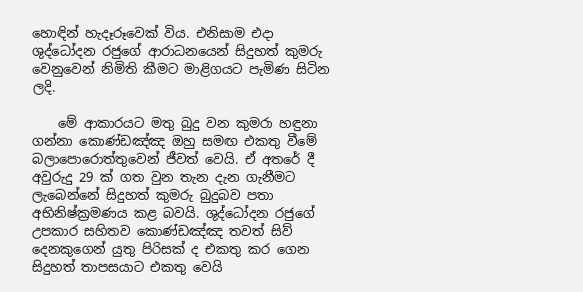හොඳින් හැදෑරූවෙක් විය. එනිසාම එදා ශුද්ධෝදන රජුගේ ආරාධනයෙන් සිදුහත් කුමරු වෙනුවෙන් නිමිති කීමට මාළිගයට පැමිණ සිටින ලදි.

    මේ ආකාරයට මතු බුදු වන කුමරා හඳුනා ගන්නා කොණ්ඩඤ්ඤ ඔහු සමඟ එකතු වීමේ බලාපොරොත්තුවෙන් ජීවත් වෙයි. ඒ අතරේ දී අවුරුදු 29 ක් ගත වුන තැන දැන ගැනීමට ලැබෙන්නේ සිදුහත් කුමරු බුදුබව පතා අභිනිෂ්ක්‍රමණය කළ බවයි. ශුද්ධෝදන රජුගේ උපකාර සහිතව කොණ්ඩඤ්ඤ තවත් සිව් දෙනකුගෙන් යුතු පිරිසක් ද එකතු කර ගෙන සිදුහත් තාපසයාට එකතු වෙයි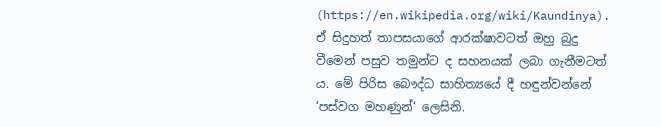(https://en.wikipedia.org/wiki/Kaundinya). ඒ සිදුහත් තාපසයාගේ ආරක්ෂාවටත් ඔහු බුදු වීමෙන් පසුව තමුන්ට ද සහනයක් ලබා ගැනීමටත් ය. මේ පිරිස බෞද්ධ සාහිත්‍යයේ දී හඳුන්වන්නේ ‘පස්වග මහණුන්‘ ලෙසිනි.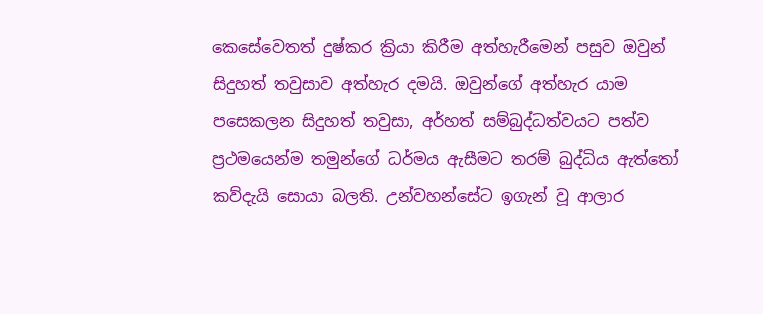කෙසේවෙතත් දුෂ්කර ක්‍රියා කිරීම අත්හැරීමෙන් පසුව ඔවුන් සිදුහත් තවුසාව අත්හැර දමයි. ඔවුන්ගේ අත්හැර යාම පසෙකලන සිදුහත් තවුසා, අර්හත් සම්බුද්ධත්වයට පත්ව ප්‍රථමයෙන්ම තමුන්ගේ ධර්මය ඇසීමට තරම් බුද්ධිය ඇත්තෝ කව්දැයි සොයා බලති. උන්වහන්සේට ඉගැන් වූ ආලාර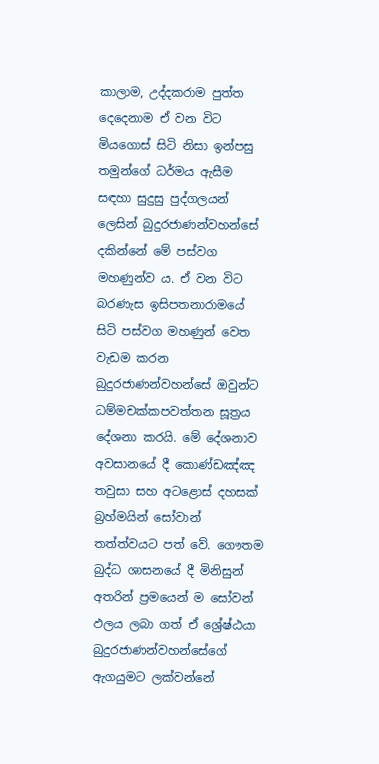කාලාම, උද්දකරාම පුත්ත දෙදෙනාම ඒ වන විට මියගොස් සිටි නිසා ඉන්පසු තමුන්ගේ ධර්මය ඇසීම සඳහා සුදුසු පුද්ගලයන් ලෙසින් බුදුරජාණන්වහන්සේ දකින්නේ මේ පස්වග මහණුන්ව ය. ඒ වන විට බරණැස ඉසිපතනාරාමයේ සිටි පස්වග මහණුන් වෙත වැඩම කරන බුදුරජාණන්වහන්සේ ඔවුන්ට ධම්මචක්කපවත්තන සූත්‍රය දේශනා කරයි. මේ දේශනාව අවසානයේ දී කොණ්ඩඤ්ඤ තවුසා සහ අටළොස් දහසක් බ්‍රහ්මයින් සෝවාන් තත්ත්වයට පත් වේ. ගෞතම බුද්ධ ශාසනයේ දී මිනිසුන් අතරින් ප්‍රමයෙන් ම සෝවන් ඵලය ලබා ගත් ඒ ශ්‍රේෂ්ඨයා බුදුරජාණන්වහන්සේගේ ඇගයුමට ලක්වන්නේ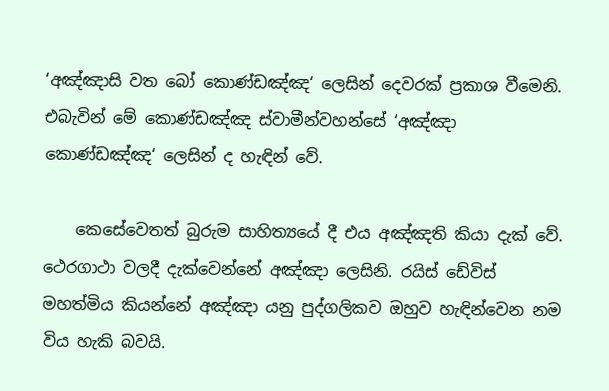‘අඤ්ඤාසි වත බෝ කොණ්ඩඤ්ඤ‘ ලෙසින් දෙවරක් ප්‍රකාශ වීමෙනි. එබැවින් මේ කොණ්ඩඤ්ඤ ස්වාමීන්වහන්සේ ‘අඤ්ඤා කොණ්ඩඤ්ඤ‘ ලෙසින් ද හැඳින් වේ.

    කෙසේවෙතත් බුරුම සාහිත්‍යයේ දී එය අඤ්ඤති කියා දැක් වේ. ථෙරගාථා වලදී දැක්වෙන්නේ අඤ්ඤා ලෙසිනි. රයිස් ඩේවිස් මහත්මිය කියන්නේ අඤ්ඤා යනු පුද්ගලිකව ඔහුව හැඳින්වෙන නම විය හැකි බවයි.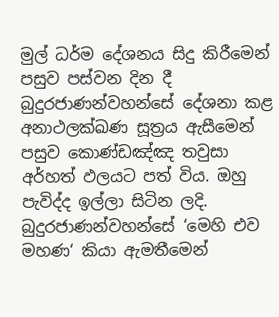මුල් ධර්ම දේශනය සිදු කිරීමෙන් පසුව පස්වන දින දී බුදුරජාණන්වහන්සේ දේශනා කළ අනාථලක්ඛණ සූත්‍රය ඇසීමෙන් පසුව කොණ්ඩඤ්ඤ තවුසා අර්හත් ඵලයට පත් විය. ඔහු පැවිද්ද ඉල්ලා සිටින ලදි. බුදුරජාණන්වහන්සේ ‘මෙහි එව මහණ‘ කියා ඇමතීමෙන්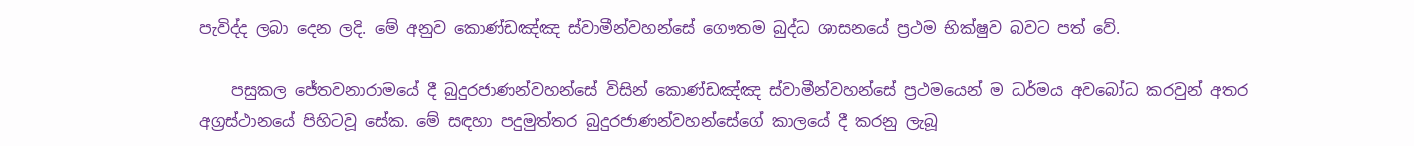පැවිද්ද ලබා දෙන ලදි. මේ අනුව කොණ්ඩඤ්ඤ ස්වාමීන්වහන්සේ ගෞතම බුද්ධ ශාසනයේ ප්‍රථම භික්ෂුව බවට පත් වේ.

    පසුකල ජේතවනාරාමයේ දී බුදුරජාණන්වහන්සේ විසින් කොණ්ඩඤ්ඤ ස්වාමීන්වහන්සේ ප්‍රථමයෙන් ම ධර්මය අවබෝධ කරවුන් අතර අග්‍රස්ථානයේ පිහිටවූ සේක. මේ සඳහා පදුමුත්තර බුදුරජාණන්වහන්සේගේ කාලයේ දී කරනු ලැබූ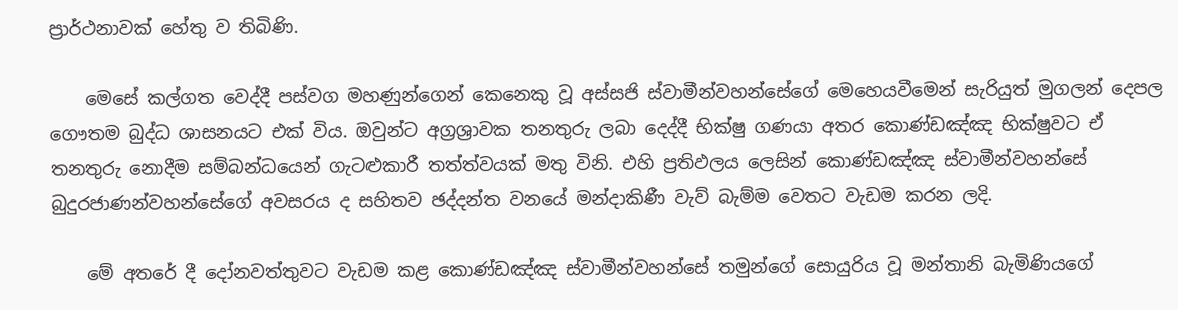ප්‍රාර්ථනාවක් හේතු ව තිබිණි.

    මෙසේ කල්ගත වෙද්දී පස්වග මහණුන්ගෙන් කෙනෙකු වූ අස්සජි ස්වාමීන්වහන්සේගේ මෙහෙයවීමෙන් සැරියුත් මුගලන් දෙපල ගෞතම බුද්ධ ශාසනයට එක් විය. ඔවුන්ට අග්‍රශ්‍රාවක තනතුරු ලබා දෙද්දී භික්ෂු ගණයා අතර කොණ්ඩඤ්ඤ භික්ෂුවට ඒ තනතුරු නොදීම සම්බන්ධයෙන් ගැටළුකාරී තත්ත්වයක් මතු විනි. එහි ප්‍රතිඵලය ලෙසින් කොණ්ඩඤ්ඤ ස්වාමීන්වහන්සේ බුදුරජාණන්වහන්සේගේ අවසරය ද සහිතව ඡද්දන්ත වනයේ මන්දාකිණී වැව් බැම්ම වෙතට වැඩම කරන ලදි.

    මේ අතරේ දී දෝනවත්තුවට වැඩම කළ කොණ්ඩඤ්ඤ ස්වාමීන්වහන්සේ තමුන්ගේ සොයුරිය වූ මන්තානි බැමිණියගේ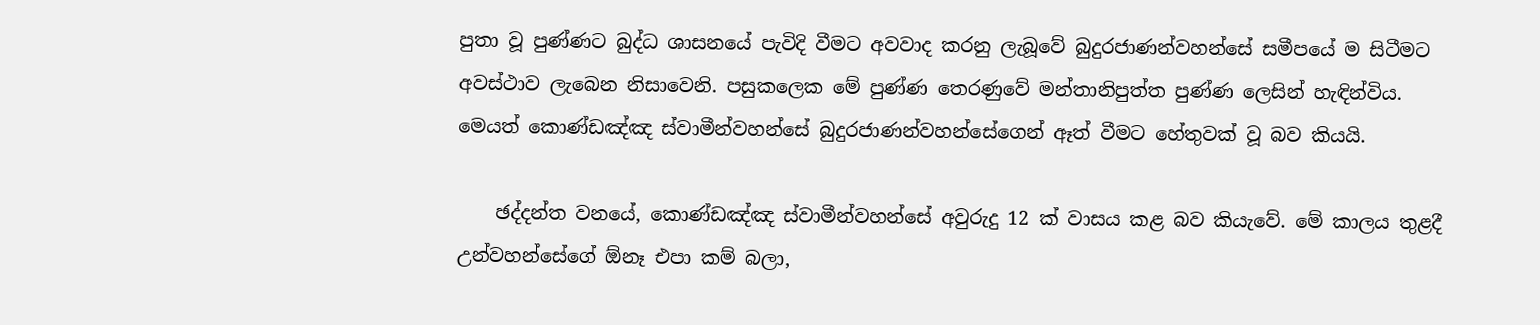පුතා වූ පුණ්ණට බුද්ධ ශාසනයේ පැවිදි වීමට අවවාද කරනු ලැබූවේ බුදුරජාණන්වහන්සේ සමීපයේ ම සිටීමට අවස්ථාව ලැබෙන නිසාවෙනි. පසුකලෙක මේ පුණ්ණ තෙරණුවේ මන්තානිපුත්ත පුණ්ණ ලෙසින් හැඳින්විය. මෙයත් කොණ්ඩඤ්ඤ ස්වාමීන්වහන්සේ බුදුරජාණන්වහන්සේගෙන් ඈත් වීමට හේතුවක් වූ බව කියයි.

    ඡද්දන්ත වනයේ, කොණ්ඩඤ්ඤ ස්වාමීන්වහන්සේ අවුරුදු 12 ක් වාසය කළ බව කියැවේ. මේ කාලය තුළදී උන්වහන්සේගේ ඕනෑ එපා කම් බලා,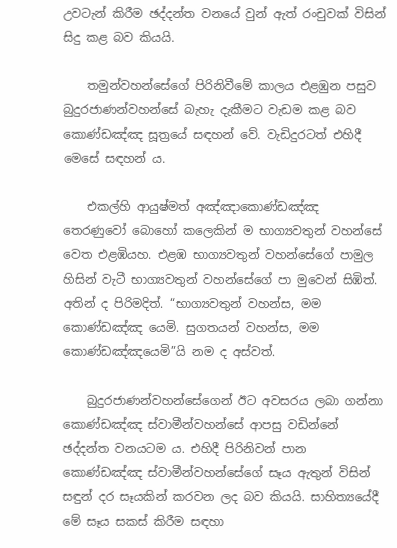උවටැන් කිරීම ඡද්දන්ත වනයේ වුන් ඇත් රංචුවක් විසින් සිදු කළ බව කියයි.

    තමුන්වහන්සේගේ පිරිනිවීමේ කාලය එළඹුන පසුව බුදුරජාණන්වහන්සේ බැහැ දැකීමට වැඩම කළ බව කොණ්ඩඤ්ඤ සූත්‍රයේ සඳහන් වේ. වැඩිදුරටත් එහිදී මෙසේ සඳහන් ය.

    එකල්හි ආයුෂ්මත් අඤ්ඤාකොණ්ඩඤ්ඤ තෙරණුවෝ බොහෝ කලෙකින් ම භාග්‍යවතුන් වහන්සේ වෙත එළඹියහ. එළඹ භාග්‍යවතුන් වහන්සේගේ පාමුල හිසින් වැටී භාග්‍යවතුන් වහන්සේගේ පා මුවෙන් සිඹිත්. අතින් ද පිරිමදිත්. “භාග්‍යවතුන් වහන්ස, මම කොණ්ඩඤ්ඤ යෙමි. සුගතයන් වහන්ස, මම කොණ්ඩඤ්ඤයෙමි”යි නම ද අස්වත්.

    බුදුරජාණන්වහන්සේගෙන් ඊට අවසරය ලබා ගන්නා කොණ්ඩඤ්ඤ ස්වාමීන්වහන්සේ ආපසු වඩින්නේ ඡද්දන්ත වනයටම ය. එහිදී පිරිනිවන් පාන කොණ්ඩඤ්ඤ ස්වාමීන්වහන්සේගේ සෑය ඇතුන් විසින් සඳුන් දර සෑයකින් කරවන ලද බව කියයි. සාහිත්‍යයේදී මේ සෑය සකස් කිරීම සඳහා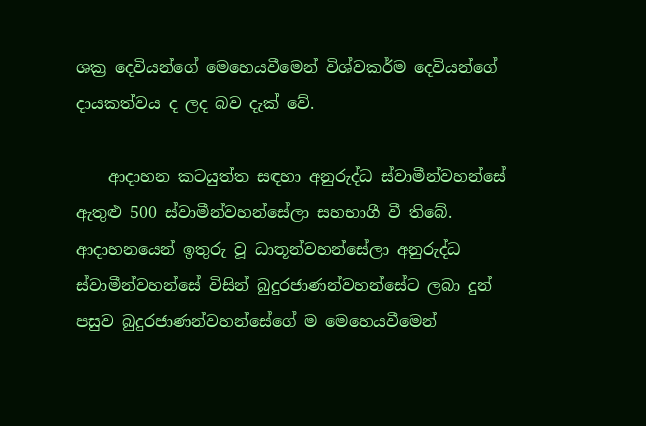ශක්‍ර දෙවියන්ගේ මෙහෙයවීමෙන් විශ්වකර්ම දෙවියන්ගේ දායකත්වය ද ලද බව දැක් වේ.

    ආදාහන කටයුත්ත සඳහා අනුරුද්ධ ස්වාමීන්වහන්සේ ඇතුළු 500 ස්වාමීන්වහන්සේලා සහභාගී වී තිබේ. ආදාහනයෙන් ඉතුරු වූ ධාතූන්වහන්සේලා අනුරුද්ධ ස්වාමීන්වහන්සේ විසින් බුදුරජාණන්වහන්සේට ලබා දුන් පසුව බුදුරජාණන්වහන්සේගේ ම මෙහෙයවීමෙන්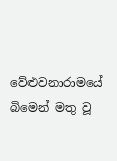වේළුවනාරාමයේ බිමෙන් මතු වූ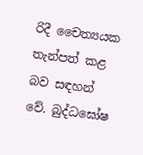රිදී චෛත්‍යයක තැන්පත් කළ බව සඳහන් වේ. බුද්ධඝෝෂ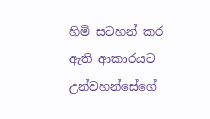හිමි සටහන් කර ඇති ආකාරයට උන්වහන්සේගේ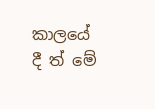කාලයේ දී ත් මේ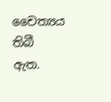චෛත්‍යය තිබී ඇත.